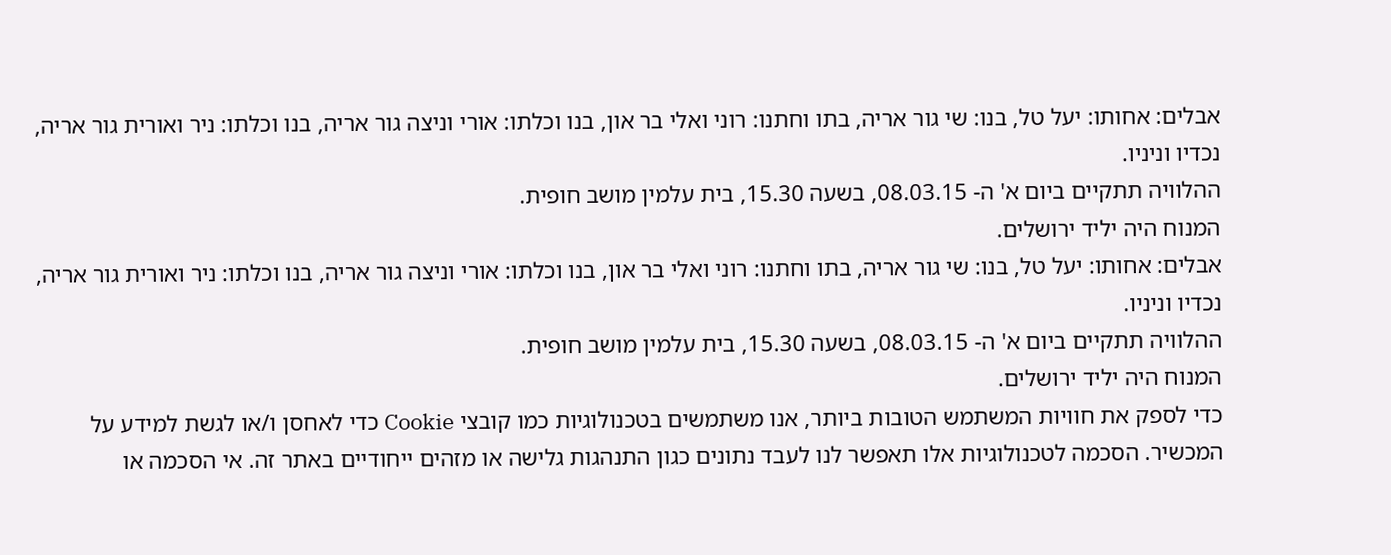אבלים: אחותו: יעל טל, בנו: שי גור אריה, בתו וחתנו: רוני ואלי בר און, בנו וכלתו: אורי וניצה גור אריה, בנו וכלתו: ניר ואורית גור אריה, נכדיו וניניו.
ההלוויה תתקיים ביום א' ה- 08.03.15, בשעה 15.30, בית עלמין מושב חופית.
המנוח היה יליד ירושלים.
אבלים: אחותו: יעל טל, בנו: שי גור אריה, בתו וחתנו: רוני ואלי בר און, בנו וכלתו: אורי וניצה גור אריה, בנו וכלתו: ניר ואורית גור אריה, נכדיו וניניו.
ההלוויה תתקיים ביום א' ה- 08.03.15, בשעה 15.30, בית עלמין מושב חופית.
המנוח היה יליד ירושלים.
כדי לספק את חוויות המשתמש הטובות ביותר, אנו משתמשים בטכנולוגיות כמו קובצי Cookie כדי לאחסן ו/או לגשת למידע על המכשיר. הסכמה לטכנולוגיות אלו תאפשר לנו לעבד נתונים כגון התנהגות גלישה או מזהים ייחודיים באתר זה. אי הסכמה או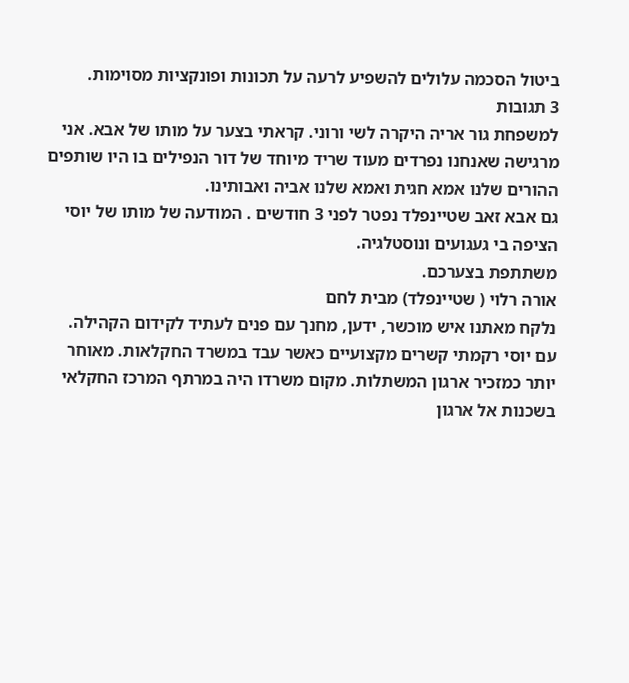ביטול הסכמה עלולים להשפיע לרעה על תכונות ופונקציות מסוימות.
3 תגובות
למשפחת גור אריה היקרה לשי ורוני. קראתי בצער על מותו של אבא. אני מרגישה שאנחנו נפרדים מעוד שריד מיוחד של דור הנפילים בו היו שותפים ההורים שלנו אמא חגית ואמא שלנו אביה ואבותינו.
גם אבא זאב שטיינפלד נפטר לפני 3 חודשים . המודעה של מותו של יוסי הציפה בי געגועים ונוסטלגיה.
משתתפת בצערכם.
אורה רלוי ( שטיינפלד) מבית לחם
נלקח מאתנו איש מוכשר, ידען, מחנך עם פנים לעתיד לקידום הקהילה.
עם יוסי רקמתי קשרים מקצועיים כאשר עבד במשרד החקלאות. מאוחר יותר כמזכיר ארגון המשתלות. מקום משרדו היה במרתף המרכז החקלאי בשכנות אל ארגון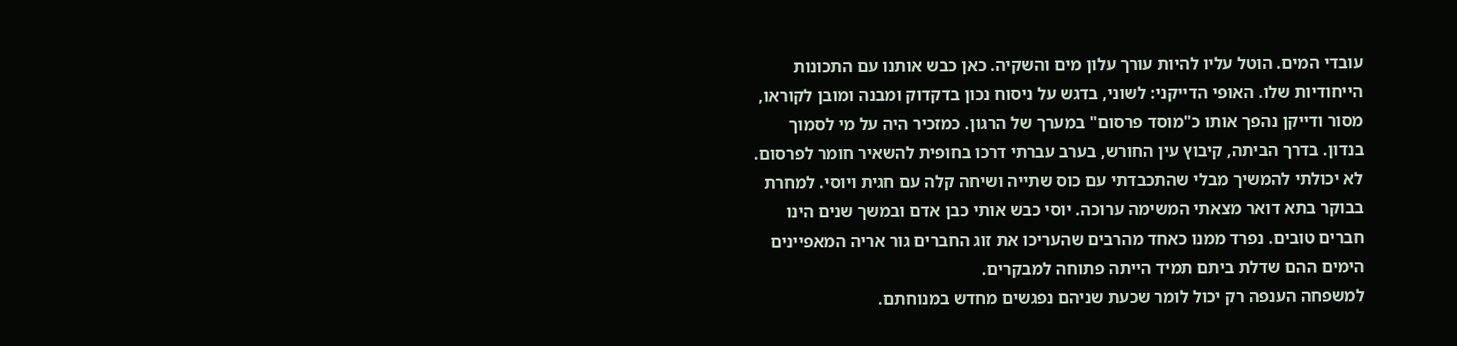עובדי המים. הוטל עליו להיות עורך עלון מים והשקיה. כאן כבש אותנו עם התכונות הייחודיות שלו. האופי הדייקני: לשוני, בדגש על ניסוח נכון בדקדוק ומבנה ומובן לקוראו, מסור ודייקן נהפך אותו כ"מוסד פרסום" במערך של הרגון. כמזכיר היה על מי לסמוך בנדון. בדרך הביתה, קיבוץ עין החורש, בערב עברתי דרכו בחופית להשאיר חומר לפרסום. לא יכולתי להמשיך מבלי שהתכבדתי עם כוס שתייה ושיחה קלה עם חגית ויוסי. למחרת בבוקר בתא דואר מצאתי המשימה ערוכה. יוסי כבש אותי כבן אדם ובמשך שנים הינו חברים טובים. נפרד ממנו כאחד מהרבים שהעריכו את זוג החברים גור אריה המאפיינים הימים ההם שדלת ביתם תמיד הייתה פתוחה למבקרים.
למשפחה הענפה רק יכול לומר שכעת שניהם נפגשים מחדש במנוחתם.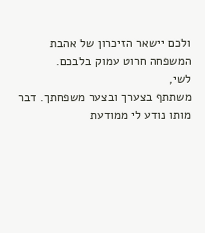ולכם יישאר הזיכרון של אהבת המשפחה חרוט עמוק בלבכם.
לשי,
משתתף בצערך ובצער משפחתך. דבר מותו נודע לי ממודעת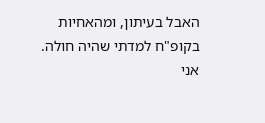האבל בעיתון, ומהאחיות בקופ"ח למדתי שהיה חולה.
אני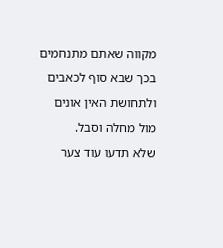מקווה שאתם מתנחמים בכך שבא סוף לכאבים ולתחושת האין אונים מול מחלה וסבל.
שלא תדעו עוד צער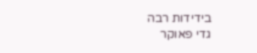בידידות רבה
גדי פאוקר